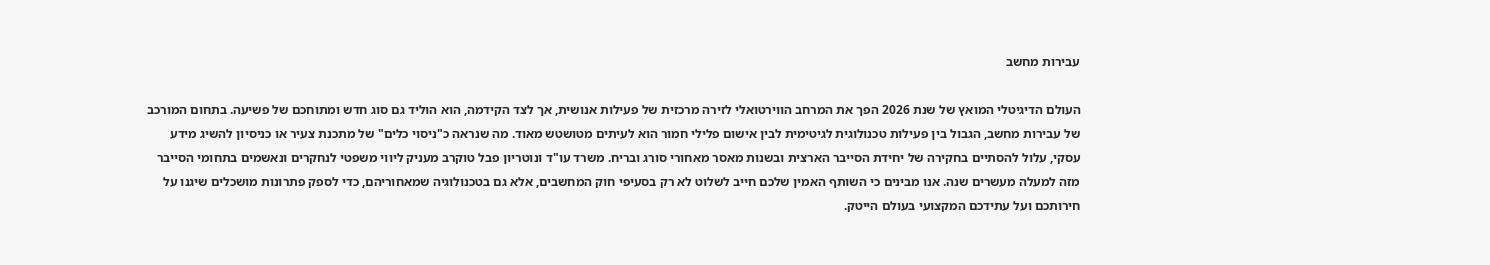עבירות מחשב

העולם הדיגיטלי המואץ של שנת 2026 הפך את המרחב הווירטואלי לזירה מרכזית של פעילות אנושית, אך לצד הקידמה, הוא הוליד גם סוג חדש ומתוחכם של פשיעה. בתחום המורכב של עבירות מחשב, הגבול בין פעילות טכנולוגית לגיטימית לבין אישום פלילי חמור הוא לעיתים מטושטש מאוד. מה שנראה כ"ניסוי כלים" של מתכנת צעיר או כניסיון להשיג מידע עסקי, עלול להסתיים בחקירה של יחידת הסייבר הארצית ובשנות מאסר מאחורי סורג ובריח. משרד עו"ד ונוטריון פבל טוקרב מעניק ליווי משפטי לנחקרים ונאשמים בתחומי הסייבר מזה למעלה מעשרים שנה. אנו מבינים כי השותף האמין שלכם חייב לשלוט לא רק בסעיפי חוק המחשבים, אלא גם בטכנולוגיה שמאחוריהם, כדי לספק פתרונות מושכלים שיגנו על חירותכם ועל עתידכם המקצועי בעולם הייטק.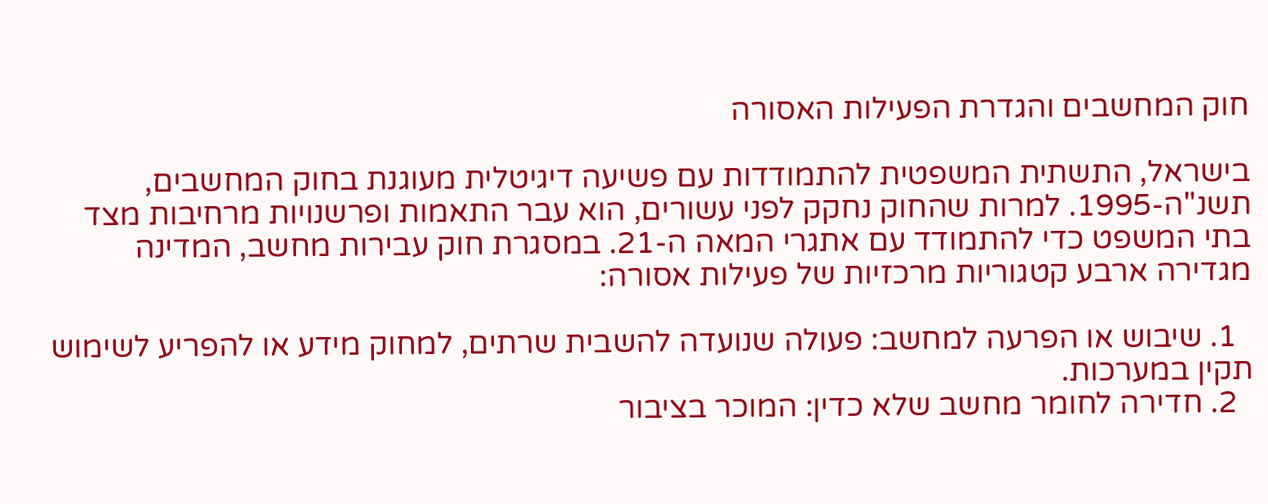חוק המחשבים והגדרת הפעילות האסורה

בישראל, התשתית המשפטית להתמודדות עם פשיעה דיגיטלית מעוגנת בחוק המחשבים, תשנ"ה-1995. למרות שהחוק נחקק לפני עשורים, הוא עבר התאמות ופרשנויות מרחיבות מצד בתי המשפט כדי להתמודד עם אתגרי המאה ה-21. במסגרת חוק עבירות מחשב, המדינה מגדירה ארבע קטגוריות מרכזיות של פעילות אסורה:

  1. שיבוש או הפרעה למחשב: פעולה שנועדה להשבית שרתים, למחוק מידע או להפריע לשימוש תקין במערכות.
  2. חדירה לחומר מחשב שלא כדין: המוכר בציבור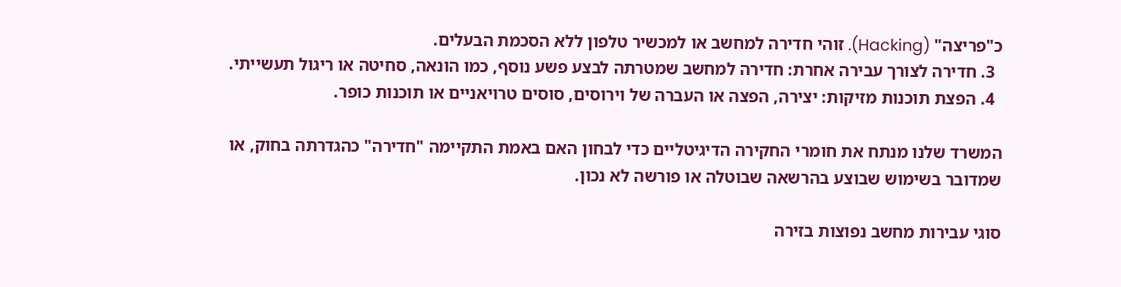כ"פריצה" (Hacking). זוהי חדירה למחשב או למכשיר טלפון ללא הסכמת הבעלים.
  3. חדירה לצורך עבירה אחרת: חדירה למחשב שמטרתה לבצע פשע נוסף, כמו הונאה, סחיטה או ריגול תעשייתי.
  4. הפצת תוכנות מזיקות: יצירה, הפצה או העברה של וירוסים, סוסים טרויאניים או תוכנות כופר.

המשרד שלנו מנתח את חומרי החקירה הדיגיטליים כדי לבחון האם באמת התקיימה "חדירה" כהגדרתה בחוק, או שמדובר בשימוש שבוצע בהרשאה שבוטלה או פורשה לא נכון.

סוגי עבירות מחשב נפוצות בזירה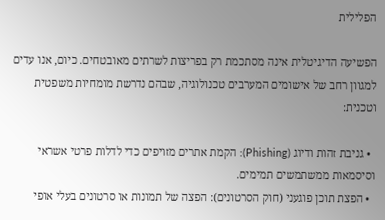הפלילית

הפשיעה הדיגיטלית אינה מסתכמת רק בפריצות לשרתים מאובטחים. כיום, אנו עדים למגוון רחב של אישומים המערבים טכנולוגיה, שבהם נדרשת מומחיות משפטית וטכנית:

  • גניבת זהות ודיוג (Phishing): הקמת אתרים מזויפים כדי לדלות פרטי אשראי וסיסמאות ממשתמשים תמימים.
  • הפצת תוכן פוגעני (חוק הסרטונים): הפצה של תמונות או סרטונים בעלי אופי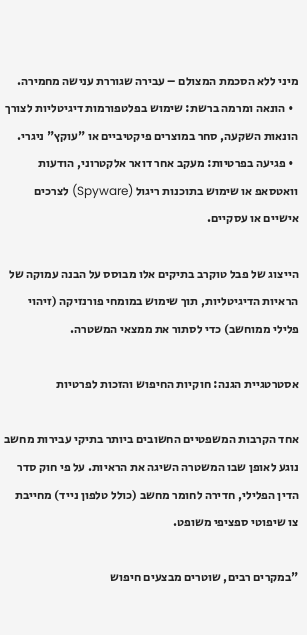מיני ללא הסכמת המצולם – עבירה שגוררת ענישה מחמירה.
  • הונאה ומרמה ברשת: שימוש בפלטפורמות דיגיטליות לצורך הונאות השקעה, סחר במוצרים פיקטיביים או "עוקץ" ניגרי.
  • פגיעה בפרטיות: מעקב אחר דואר אלקטרוני, הודעות וואטסאפ או שימוש בתוכנות ריגול (Spyware) לצרכים אישיים או עסקיים.

הייצוג של פבל טוקרב בתיקים אלו מבוסס על הבנה עמוקה של הראיות הדיגיטליות, תוך שימוש במומחי פורנזיקה (זיהוי פלילי ממוחשב) כדי לסתור את ממצאי המשטרה.

אסטרטגיית הגנה: חוקיות החיפוש והזכות לפרטיות

אחד הקרבות המשפטיים החשובים ביותר בתיקי עבירות מחשב נוגע לאופן שבו המשטרה השיגה את הראיות. על פי חוק סדר הדין הפלילי, חדירה לחומר מחשב (כולל טלפון נייד) מחייבת צו שיפוטי ספציפי משופט.

"במקרים רבים, שוטרים מבצעים חיפוש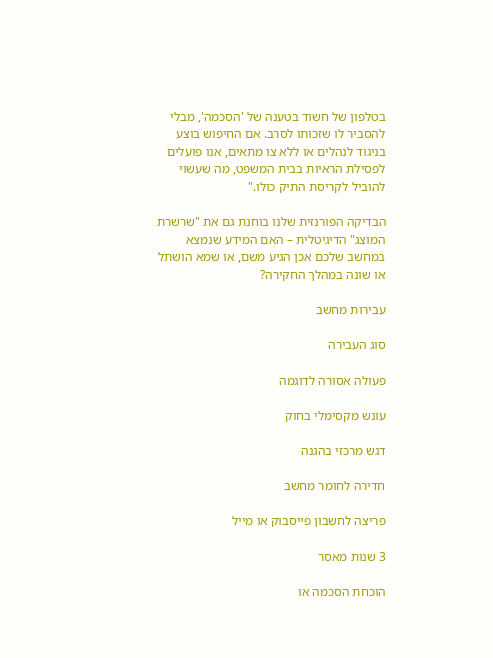בטלפון של חשוד בטענה של 'הסכמה', מבלי להסביר לו שזכותו לסרב. אם החיפוש בוצע בניגוד לנהלים או ללא צו מתאים, אנו פועלים לפסילת הראיות בבית המשפט, מה שעשוי להוביל לקריסת התיק כולו."

הבדיקה הפורנזית שלנו בוחנת גם את "שרשרת המוצג" הדיגיטלית – האם המידע שנמצא במחשב שלכם אכן הגיע משם, או שמא הושתל או שונה במהלך החקירה?

עבירות מחשב

סוג העבירה

פעולה אסורה לדוגמה

עונש מקסימלי בחוק

דגש מרכזי בהגנה

חדירה לחומר מחשב

פריצה לחשבון פייסבוק או מייל

3 שנות מאסר

הוכחת הסכמה או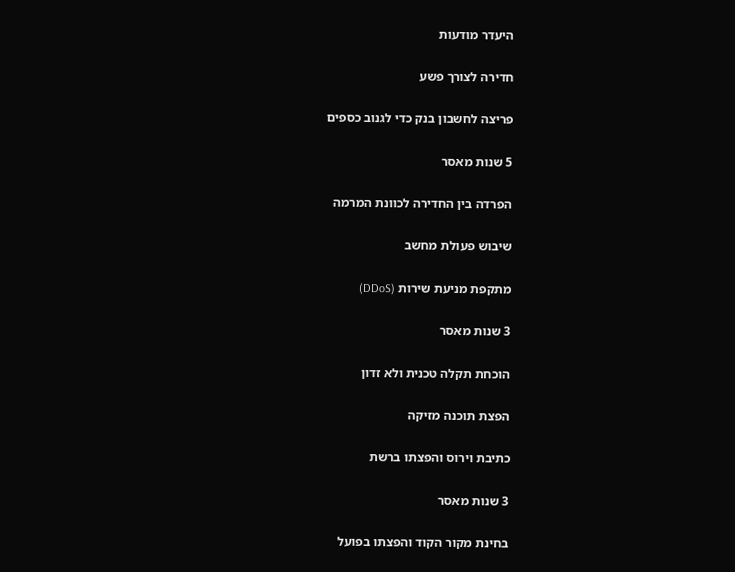היעדר מודעות

חדירה לצורך פשע

פריצה לחשבון בנק כדי לגנוב כספים

5 שנות מאסר

הפרדה בין החדירה לכוונת המרמה

שיבוש פעולת מחשב

מתקפת מניעת שירות (DDoS)

3 שנות מאסר

הוכחת תקלה טכנית ולא זדון

הפצת תוכנה מזיקה

כתיבת וירוס והפצתו ברשת

3 שנות מאסר

בחינת מקור הקוד והפצתו בפועל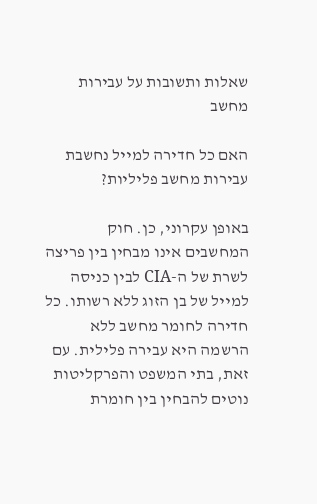שאלות ותשובות על עבירות מחשב

האם כל חדירה למייל נחשבת עבירות מחשב פליליות?

באופן עקרוני, כן. חוק המחשבים אינו מבחין בין פריצה לשרת של ה-CIA לבין כניסה למייל של בן הזוג ללא רשותו. כל חדירה לחומר מחשב ללא הרשמה היא עבירה פלילית. עם זאת, בתי המשפט והפרקליטות נוטים להבחין בין חומרת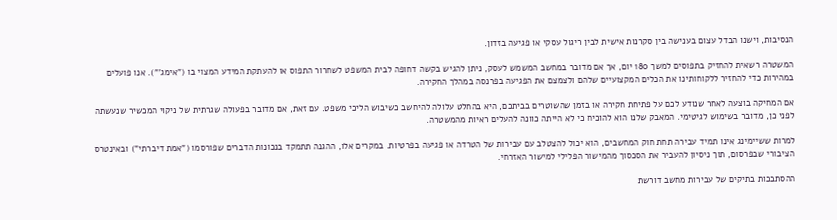הנסיבות, וישנו הבדל עצום בענישה בין סקרנות אישית לבין ריגול עסקי או פגיעה בזדון.

המשטרה רשאית להחזיק בתפוסים למשך 180 יום, אך אם מדובר במחשב המשמש לעסק, ניתן להגיש בקשה דחופה לבית המשפט לשחרור התפוס או להעתקת המידע המצוי בו ("אימג'"). אנו פועלים במהירות כדי להחזיר ללקוחותינו את הכלים המקצועיים שלהם ולצמצם את הפגיעה בפרנסה במהלך החקירה.

אם המחיקה בוצעה לאחר שנודע לכם על פתיחת חקירה או בזמן שהשוטרים בביתכם, היא בהחלט עלולה להיחשב כשיבוש הליכי משפט. עם זאת, אם מדובר בפעולה שגרתית של ניקוי המכשיר שנעשתה לפני כן, מדובר בשימוש לגיטימי. המאבק שלנו הוא להוכיח כי לא הייתה כוונה להעלים ראיות מהמשטרה.

למרות ששיימינג אינו תמיד עבירה תחת חוק המחשבים, הוא יכול להצטלב עם עבירות של הטרדה או פגיעה בפרטיות. במקרים אלו, ההגנה תתמקד בנכונות הדברים שפורסמו ("אמת דיברתי") ובאינטרס הציבורי שבפרסום, תוך ניסיון להעביר את הסכסוך מהמישור הפלילי למישור האזרחי.

ההסתבכות בתיקים של עבירות מחשב דורשת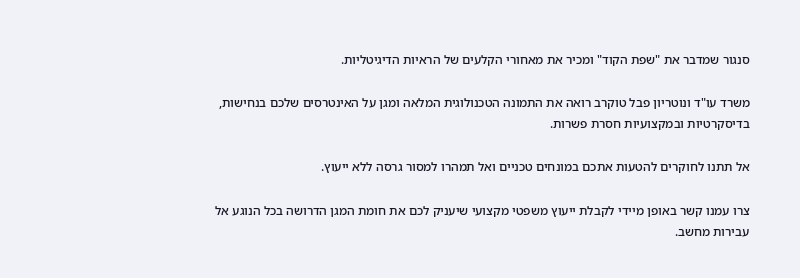סנגור שמדבר את "שפת הקוד" ומכיר את מאחורי הקלעים של הראיות הדיגיטליות.

משרד עו"ד ונוטריון פבל טוקרב רואה את התמונה הטכנולוגית המלאה ומגן על האינטרסים שלכם בנחישות, בדיסקרטיות ובמקצועיות חסרת פשרות.

אל תתנו לחוקרים להטעות אתכם במונחים טכניים ואל תמהרו למסור גרסה ללא ייעוץ.

צרו עמנו קשר באופן מיידי לקבלת ייעוץ משפטי מקצועי שיעניק לכם את חומת המגן הדרושה בכל הנוגע אל עבירות מחשב.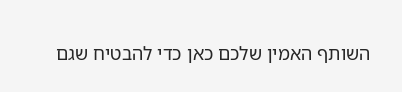השותף האמין שלכם כאן כדי להבטיח שגם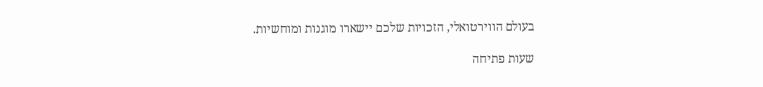בעולם הווירטואלי, הזכויות שלכם יישארו מוגנות ומוחשיות.

שעות פתיחה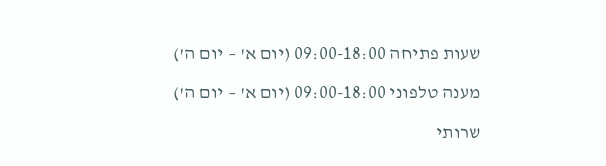שעות פתיחה 09:00-18:00 (יום א' – יום ה')

מענה טלפוני 09:00-18:00 (יום א' – יום ה')

שרותי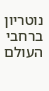נוטריון ברחבי העולם